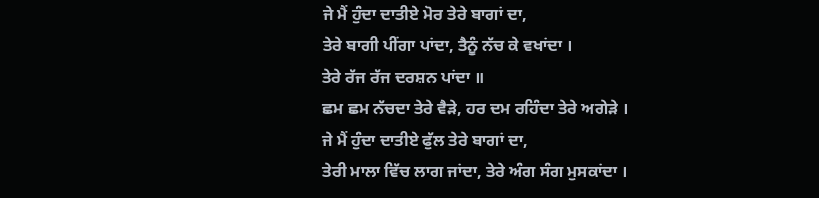ਜੇ ਮੈਂ ਹੁੰਦਾ ਦਾਤੀਏ ਮੋਰ ਤੇਰੇ ਬਾਗਾਂ ਦਾ,
ਤੇਰੇ ਬਾਗੀ ਪੀਂਗਾ ਪਾਂਦਾ, ਤੈਨੂੰ ਨੱਚ ਕੇ ਵਖਾਂਦਾ ।
ਤੇਰੇ ਰੱਜ ਰੱਜ ਦਰਸ਼ਨ ਪਾਂਦਾ ॥
ਛਮ ਛਮ ਨੱਚਦਾ ਤੇਰੇ ਵੈੜੇ, ਹਰ ਦਮ ਰਹਿੰਦਾ ਤੇਰੇ ਅਗੇੜੇ ।
ਜੇ ਮੈਂ ਹੁੰਦਾ ਦਾਤੀਏ ਫੁੱਲ ਤੇਰੇ ਬਾਗਾਂ ਦਾ,
ਤੇਰੀ ਮਾਲਾ ਵਿੱਚ ਲਾਗ ਜਾਂਦਾ, ਤੇਰੇ ਅੰਗ ਸੰਗ ਮੁਸਕਾਂਦਾ ।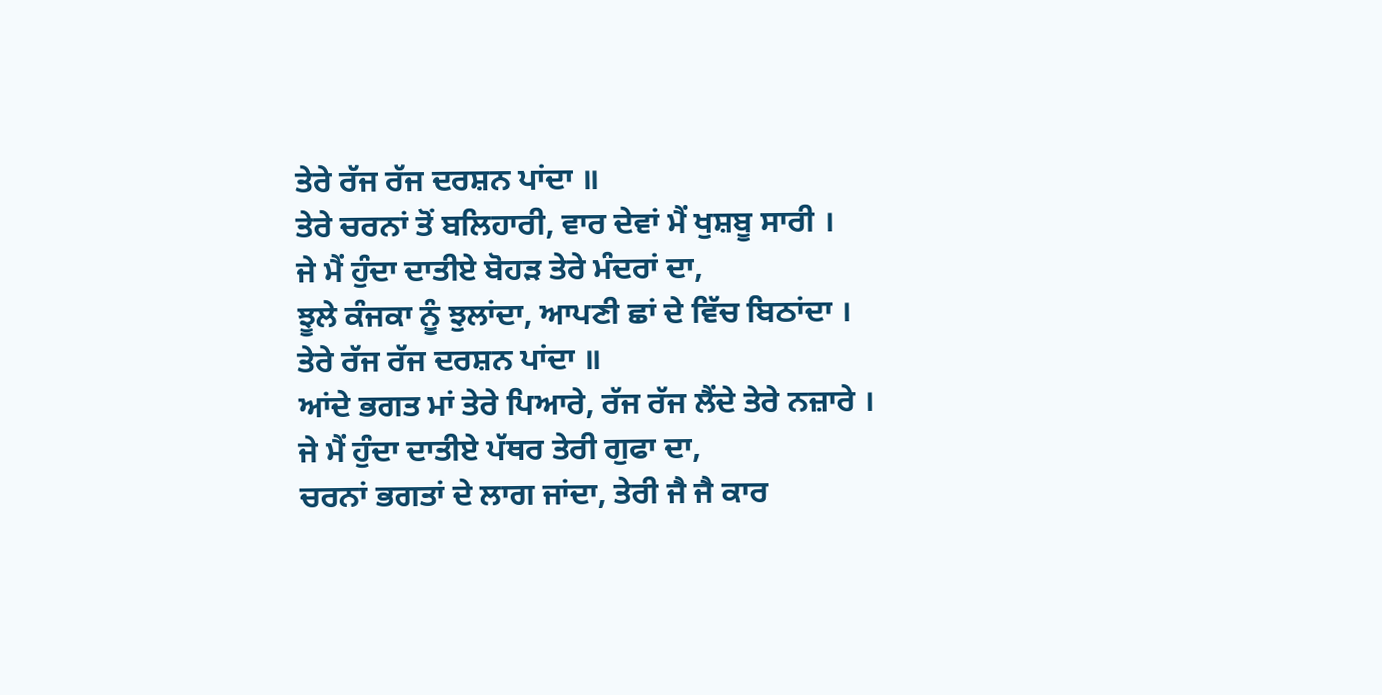ਤੇਰੇ ਰੱਜ ਰੱਜ ਦਰਸ਼ਨ ਪਾਂਦਾ ॥
ਤੇਰੇ ਚਰਨਾਂ ਤੋਂ ਬਲਿਹਾਰੀ, ਵਾਰ ਦੇਵਾਂ ਮੈਂ ਖੁਸ਼ਬੂ ਸਾਰੀ ।
ਜੇ ਮੈਂ ਹੁੰਦਾ ਦਾਤੀਏ ਬੋਹੜ ਤੇਰੇ ਮੰਦਰਾਂ ਦਾ,
ਝੂਲੇ ਕੰਜਕਾ ਨੂੰ ਝੁਲਾਂਦਾ, ਆਪਣੀ ਛਾਂ ਦੇ ਵਿੱਚ ਬਿਠਾਂਦਾ ।
ਤੇਰੇ ਰੱਜ ਰੱਜ ਦਰਸ਼ਨ ਪਾਂਦਾ ॥
ਆਂਦੇ ਭਗਤ ਮਾਂ ਤੇਰੇ ਪਿਆਰੇ, ਰੱਜ ਰੱਜ ਲੈਂਦੇ ਤੇਰੇ ਨਜ਼ਾਰੇ ।
ਜੇ ਮੈਂ ਹੁੰਦਾ ਦਾਤੀਏ ਪੱਥਰ ਤੇਰੀ ਗੁਫਾ ਦਾ,
ਚਰਨਾਂ ਭਗਤਾਂ ਦੇ ਲਾਗ ਜਾਂਦਾ, ਤੇਰੀ ਜੈ ਜੈ ਕਾਰ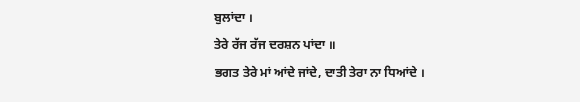ਬੁਲਾਂਦਾ ।
ਤੇਰੇ ਰੱਜ ਰੱਜ ਦਰਸ਼ਨ ਪਾਂਦਾ ॥
ਭਗਤ ਤੇਰੇ ਮਾਂ ਆਂਦੇ ਜਾਂਦੇ, ਦਾਤੀ ਤੇਰਾ ਨਾ ਧਿਆਂਦੇ ।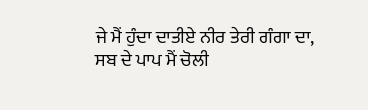ਜੇ ਮੈਂ ਹੁੰਦਾ ਦਾਤੀਏ ਨੀਰ ਤੇਰੀ ਗੰਗਾ ਦਾ,
ਸਬ ਦੇ ਪਾਪ ਮੈਂ ਚੋਲੀ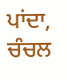ਪਾਂਦਾ, ਚੰਚਲ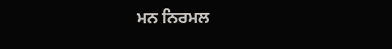ਮਨ ਨਿਰਮਲ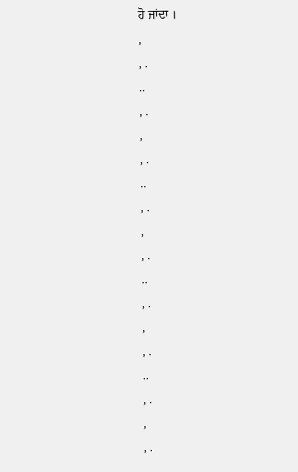ਹੋ ਜਾਂਦਾ ।
,
, .
..
, .
,
, .
..
, .
,
, .
..
, .
,
, .
..
, .
,
, .